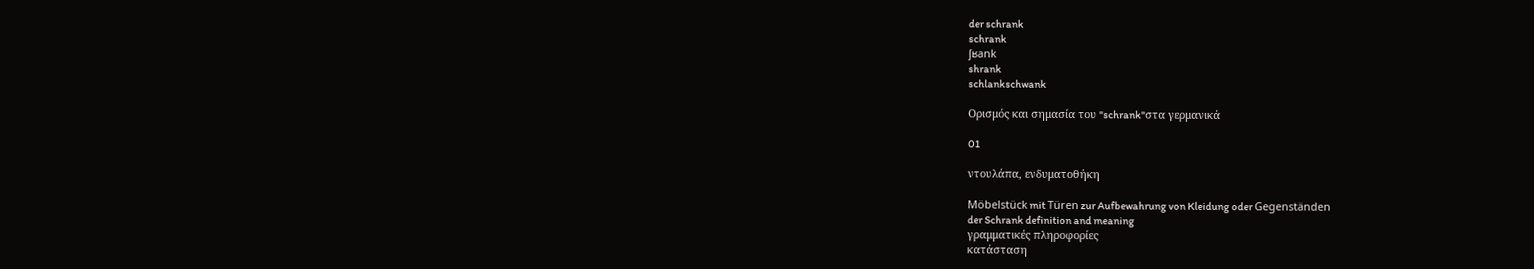der schrank
schrank
ʃʁank
shrank
schlankschwank

Ορισμός και σημασία του "schrank"στα γερμανικά

01

ντουλάπα, ενδυματοθήκη

Möbelstück mit Türen zur Aufbewahrung von Kleidung oder Gegenständen
der Schrank definition and meaning
γραμματικές πληροφορίες
κατάσταση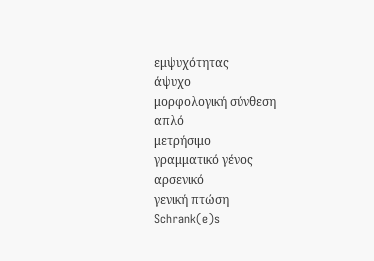εμψυχότητας
άψυχο
μορφολογική σύνθεση
απλό
μετρήσιμο
γραμματικό γένος
αρσενικό
γενική πτώση
Schrank(e)s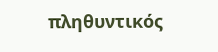πληθυντικός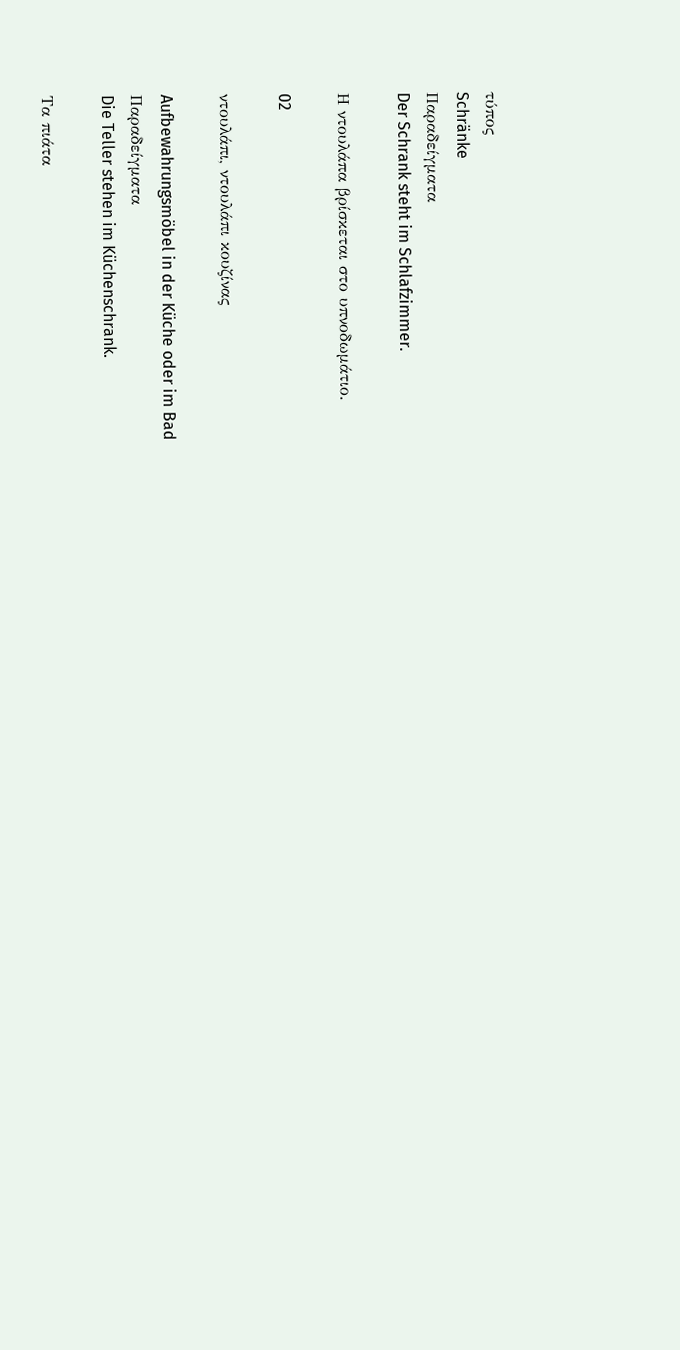τύπος
Schränke
Παραδείγματα
Der Schrank steht im Schlafzimmer.

Η ντουλάπα βρίσκεται στο υπνοδωμάτιο.

02

ντουλάπι, ντουλάπι κουζίνας

Aufbewahrungsmöbel in der Küche oder im Bad
Παραδείγματα
Die Teller stehen im Küchenschrank.

Τα πιάτα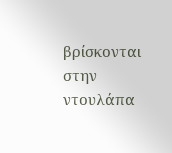βρίσκονται στην ντουλάπα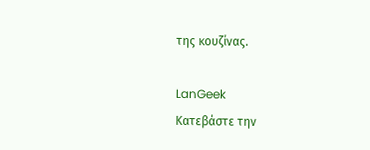της κουζίνας.

LanGeek
Κατεβάστε την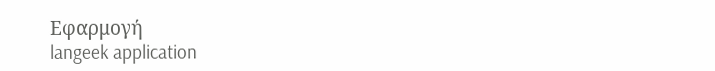Εφαρμογή
langeek application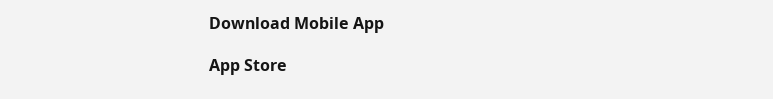Download Mobile App

App Store